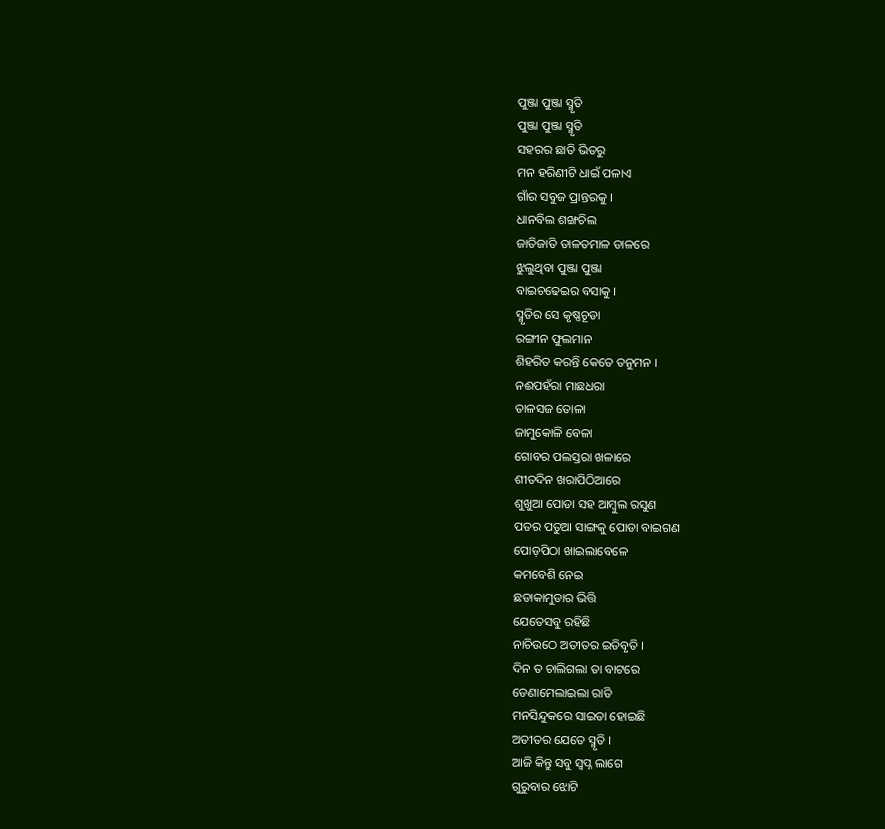ପୁଞ୍ଜା ପୁଞ୍ଜା ସ୍ମୃତି
ପୁଞ୍ଜା ପୁଞ୍ଜା ସ୍ମୃତି
ସହରର ଛାତି ଭିତରୁ
ମନ ହରିଣୀଟି ଧାଇଁ ପଳାଏ
ଗାଁର ସବୁଜ ପ୍ରାନ୍ତରକୁ ।
ଧାନବିଲ ଶଙ୍ଖଚିଲ
ଜାତିଜାତି ତାଳତମାଳ ଡାଳରେ
ଝୁଲୁଥିବା ପୁଞ୍ଜା ପୁଞ୍ଜା
ବାଇଚଢେଇର ବସାକୁ ।
ସ୍ମୃତିର ସେ କୃଷ୍ଣଚୂଡା
ରଙ୍ଗୀନ ଫୁଲମାନ
ଶିହରିତ କରନ୍ତି କେତେ ତନୁମନ ।
ନଈପହଁରା ମାଛଧରା
ତାଳସଜ ତୋଳା
ଜାମୁକୋଳି ବେଳା
ଗୋବର ପଲସ୍ତରା ଖଳାରେ
ଶୀତଦିନ ଖରାପିଠିଆରେ
ଶୁଖୁଆ ପୋଡା ସହ ଆମ୍ବୁଲ ରସୁଣ
ପତର ପତୁଆ ସାଙ୍ଗକୁ ପୋଡା ବାଇଗଣ
ପୋଡ଼ପିଠା ଖାଇଲାବେଳେ
କମବେଶି ନେଇ
ଛଡାକାମୁଡାର ଭିତ୍ତି
ଯେତେସବୁ ରହିଛି
ନାଚିଉଠେ ଅତୀତର ଇତିବୃତି ।
ଦିନ ତ ଚାଲିଗଲା ତା ବାଟରେ
ଡେଣାମେଲାଇଲା ରାତି
ମନସିନ୍ଦୁକରେ ସାଇତା ହୋଇଛି
ଅତୀତର ଯେତେ ସ୍ମୃତି ।
ଆଜି କିନ୍ତୁ ସବୁ ସ୍ବପ୍ନ ଲାଗେ
ଗୁରୁବାର ଝୋଟି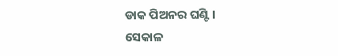ଡାକ ପିଅନର ଘଣ୍ଟି ।
ସେକାଳ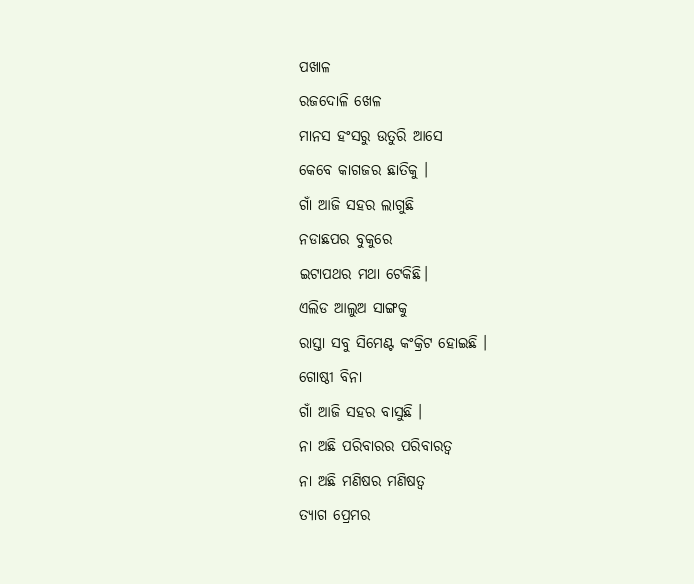ପଖାଳ
ରଜଦୋଳି ଖେଳ
ମାନସ ହଂସରୁ ଉତୁରି ଆସେ
କେବେ କାଗଜର ଛାତିକୁ ।
ଗାଁ ଆଜି ସହର ଲାଗୁଛି
ନଡାଛପର ବୁକୁରେ
ଇଟାପଥର ମଥା ଟେକିଛି।
ଏଲିଡ ଆଲୁଅ ସାଙ୍ଗକୁ
ରାସ୍ତା ସବୁ ସିମେଣ୍ଟ କଂକ୍ରିଟ ହୋଇଛି ।
ଗୋଷ୍ଠୀ ବିନା
ଗାଁ ଆଜି ସହର ବାସୁଛି ।
ନା ଅଛି ପରିବାରର ପରିବାରତ୍ବ
ନା ଅଛି ମଣିଷର ମଣିଷତ୍ବ
ତ୍ଯାଗ ପ୍ରେମର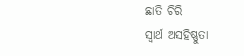ଛାତି ଚିରି
ସ୍ବାର୍ଥ ଅସହିଷ୍ଣୁତା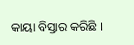କାୟା ବିସ୍ତାର କରିଛି ।